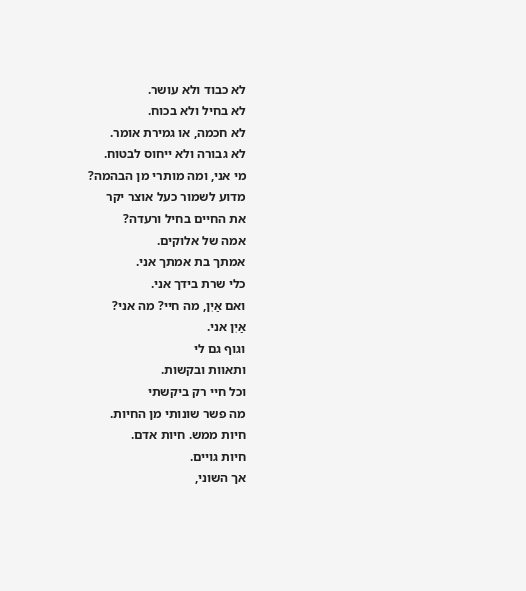לא כבוד ולא עושר.
לא בחיל ולא בכוח.
לא חכמה, או גמירת אומר.
לא גבורה ולא ייחוס לבטוח.
מי אני, ומה מותרי מן הבהמה?
מדוע לשמור כעל אוצר יקר
את החיים בחיל ורעדה?
אמה של אלוקים.
אמתך בת אמתך אני.
כלי שרת בידך אני.
ואם אַיִן, מה חיי? מה אני?
אַיִן אני.
וגוף גם לי
ותאוות ובקשות.
וכל חיי רק ביקשתי
מה פשר שונותי מן החיות.
חיות ממש. חיות אדם.
חיות גויים.
אך השוני,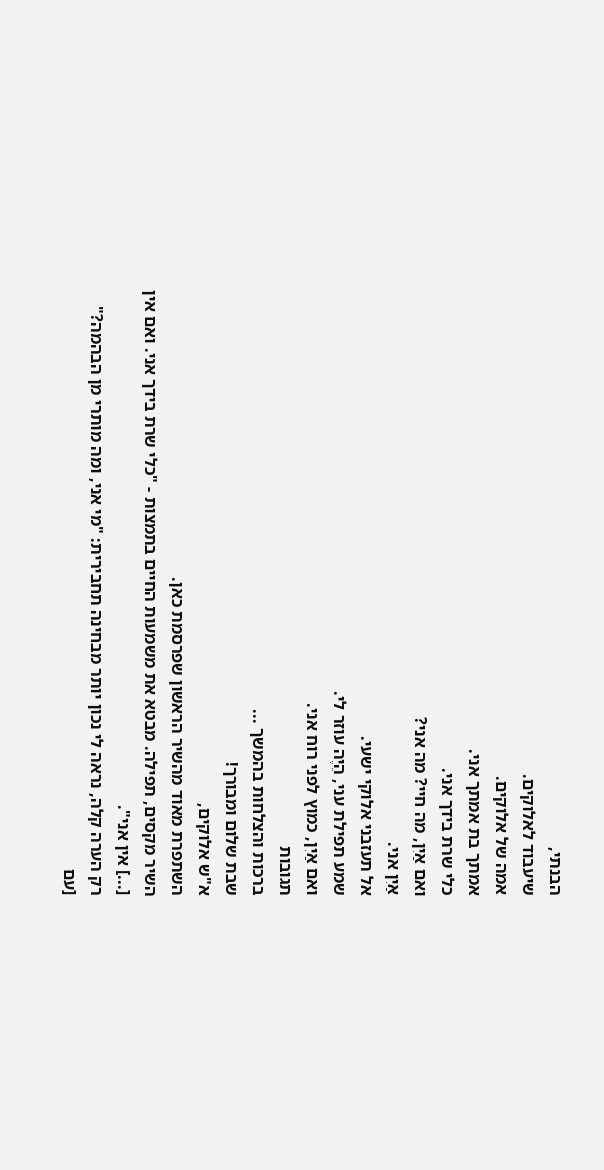הבנתי,
שיעבוד לאלוקים.
אמה של אלוקים.
אמתך בת אמתך אני.
כלי שרת בידך אני.
ואם אַיִן, מה חיי? מה אני?
אַיִן אני.
אל תעזבני אלוקי ישעי.
שמע תפילת עני, הֵיֶה עוזר לי.
ואם אַיִן, כמוץ לפני רוח אני.
תגובות
ברכות והצלחות בהמשך ...
שבת שלום ומבורך!
א"ש אלוקים,
השתפרת מאוד מהשיר הראשון שפרסמת כאן.
השיר מקסים, תפילה. מבטא את משמעות החיים בתמצות - "כלי שרת בידך אני. ואם אין [...] אין אני".
רק הערה קלה, נראה לי נכון יותר מבחינה תחבירית: "מי אני, ומה מותרי מן הבהמה?" [עם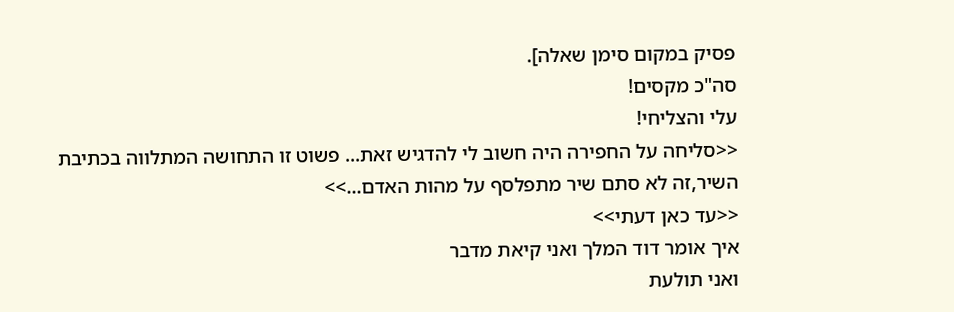פסיק במקום סימן שאלה].
סה"כ מקסים!
עלי והצליחי!
<<סליחה על החפירה היה חשוב לי להדגיש זאת... פשוט זו התחושה המתלווה בכתיבת השיר,זה לא סתם שיר מתפלסף על מהות האדם...>>
<<עד כאן דעתי>>
איך אומר דוד המלך ואני קיאת מדבר
ואני תולעת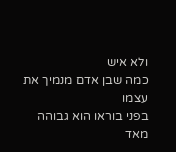ולא איש
כמה שבן אדם מנמיך את עצמו
בפני בוראו הוא גבוהה מאד